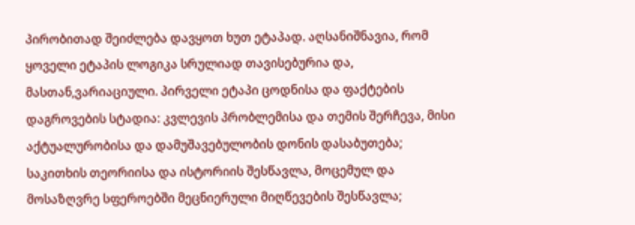პირობითად შეიძლება დავყოთ ხუთ ეტაპად. აღსანიშნავია, რომ ყოველი ეტაპის ლოგიკა სრულიად თავისებურია და, მასთან,ვარიაციული. პირველი ეტაპი ცოდნისა და ფაქტების დაგროვების სტადია: კვლევის პრობლემისა და თემის შერჩევა, მისი აქტუალურობისა და დამუშავებულობის დონის დასაბუთება; საკითხის თეორიისა და ისტორიის შესწავლა, მოცემულ და მოსაზღვრე სფეროებში მეცნიერული მიღწევების შესწავლა;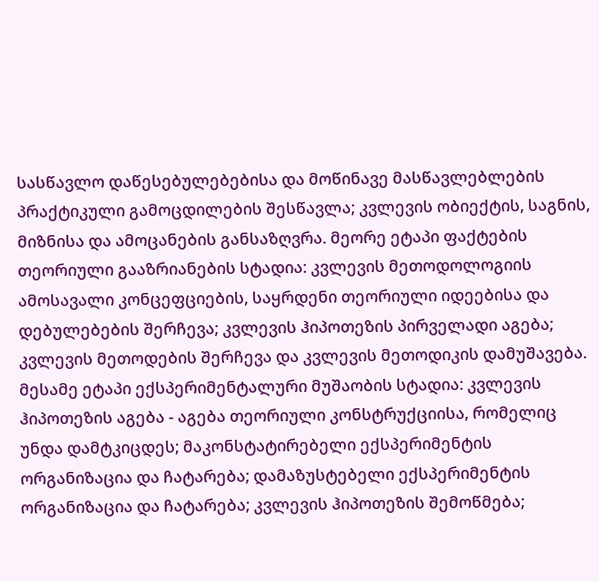სასწავლო დაწესებულებებისა და მოწინავე მასწავლებლების პრაქტიკული გამოცდილების შესწავლა; კვლევის ობიექტის, საგნის, მიზნისა და ამოცანების განსაზღვრა. მეორე ეტაპი ფაქტების თეორიული გააზრიანების სტადია: კვლევის მეთოდოლოგიის ამოსავალი კონცეფციების, საყრდენი თეორიული იდეებისა და დებულებების შერჩევა; კვლევის ჰიპოთეზის პირველადი აგება; კვლევის მეთოდების შერჩევა და კვლევის მეთოდიკის დამუშავება. მესამე ეტაპი ექსპერიმენტალური მუშაობის სტადია: კვლევის ჰიპოთეზის აგება - აგება თეორიული კონსტრუქციისა, რომელიც უნდა დამტკიცდეს; მაკონსტატირებელი ექსპერიმენტის ორგანიზაცია და ჩატარება; დამაზუსტებელი ექსპერიმენტის ორგანიზაცია და ჩატარება; კვლევის ჰიპოთეზის შემოწმება;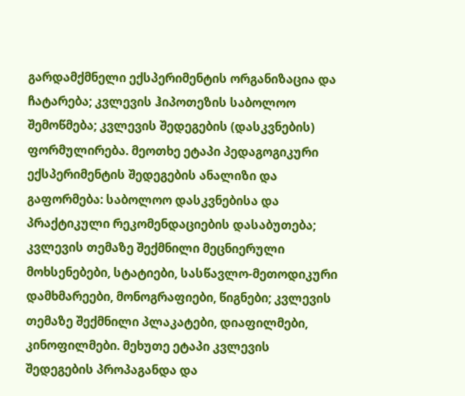გარდამქმნელი ექსპერიმენტის ორგანიზაცია და ჩატარება; კვლევის ჰიპოთეზის საბოლოო შემოწმება; კვლევის შედეგების (დასკვნების) ფორმულირება. მეოთხე ეტაპი პედაგოგიკური ექსპერიმენტის შედეგების ანალიზი და გაფორმება: საბოლოო დასკვნებისა და პრაქტიკული რეკომენდაციების დასაბუთება; კვლევის თემაზე შექმნილი მეცნიერული მოხსენებები, სტატიები, სასწავლო-მეთოდიკური დამხმარეები, მონოგრაფიები, წიგნები; კვლევის თემაზე შექმნილი პლაკატები, დიაფილმები, კინოფილმები. მეხუთე ეტაპი კვლევის შედეგების პროპაგანდა და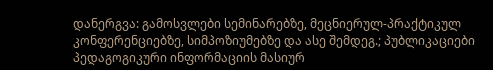დანერგვა: გამოსვლები სემინარებზე, მეცნიერულ-პრაქტიკულ კონფერენციებზე, სიმპოზიუმებზე და ასე შემდეგ.; პუბლიკაციები პედაგოგიკური ინფორმაციის მასიურ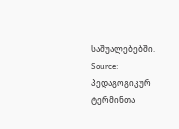საშუალებებში.
Source: პედაგოგიკურ ტერმინთა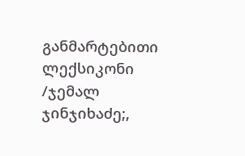განმარტებითი ლექსიკონი /ჯემალ ჯინჯიხაძე;,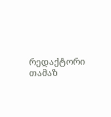რედაქტორი თამაზ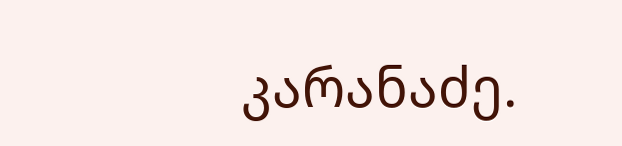კარანაძე.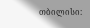თბილისი: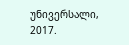უნივერსალი, 2017.